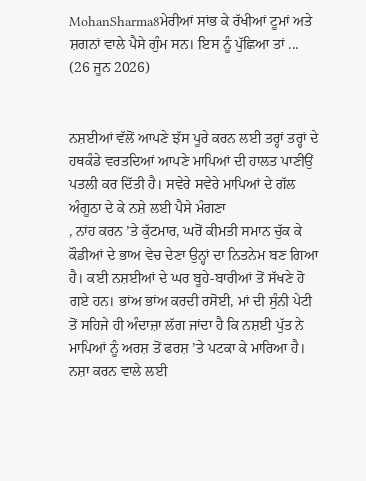MohanSharma8ਮੇਰੀਆਂ ਸਾਂਭ ਕੇ ਰੱਖੀਆਂ ਟੂਮਾਂ ਅਤੇ ਸ਼ਗਨਾਂ ਵਾਲੇ ਪੈਸੇ ਗੁੰਮ ਸਨ। ਇਸ ਨੂੰ ਪੁੱਛਿਆ ਤਾਂ ...
(26 ਜੂਨ 2026)


ਨਸ਼ਈਆਂ ਵੱਲੋਂ ਆਪਣੇ ਝੱਸ ਪੂਰੇ ਕਰਨ ਲਈ ਤਰ੍ਹਾਂ ਤਰ੍ਹਾਂ ਦੇ ਹਥਕੰਡੇ ਵਰਤਦਿਆਂ ਆਪਣੇ ਮਾਪਿਆਂ ਦੀ ਹਾਲਤ ਪਾਣੀਉਂ ਪਤਲੀ ਕਰ ਦਿੱਤੀ ਹੈ। ਸਵੇਰੇ ਸਵੇਰੇ ਮਾਪਿਆਂ ਦੇ ਗੱਲ ਅੰਗੂਠਾ ਦੇ ਕੇ ਨਸ਼ੇ ਲਈ ਪੈਸੇ ਮੰਗਣਾ
, ਨਾਂਹ ਕਰਨ ’ਤੇ ਕੁੱਟਮਾਰ, ਘਰੋਂ ਕੀਮਤੀ ਸਮਾਨ ਚੁੱਕ ਕੇ ਕੌਡੀਆਂ ਦੇ ਭਾਅ ਵੇਚ ਦੇਣਾ ਉਨ੍ਹਾਂ ਦਾ ਨਿਤਨੇਮ ਬਣ ਗਿਆ ਹੈ। ਕਈ ਨਸ਼ਈਆਂ ਦੇ ਘਰ ਬੂਹੇ-ਬਾਰੀਆਂ ਤੋਂ ਸੱਖਣੇ ਹੋ ਗਏ ਹਨ। ਭਾਂਅ ਭਾਂਅ ਕਰਦੀ ਰਸੋਈ, ਮਾਂ ਦੀ ਸੁੰਨੀ ਪੇਟੀ ਤੋਂ ਸਹਿਜੇ ਹੀ ਅੰਦਾਜ਼ਾ ਲੱਗ ਜਾਂਦਾ ਹੈ ਕਿ ਨਸ਼ਈ ਪੁੱਤ ਨੇ ਮਾਪਿਆਂ ਨੂੰ ਅਰਸ਼ ਤੋਂ ਫਰਸ਼ ’ਤੇ ਪਟਕਾ ਕੇ ਮਾਰਿਆ ਹੈ। ਨਸ਼ਾ ਕਰਨ ਵਾਲੇ ਲਈ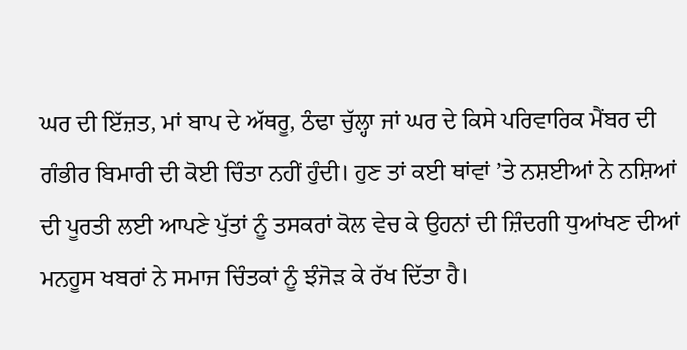ਘਰ ਦੀ ਇੱਜ਼ਤ, ਮਾਂ ਬਾਪ ਦੇ ਅੱਥਰੂ, ਠੰਢਾ ਚੁੱਲ੍ਹਾ ਜਾਂ ਘਰ ਦੇ ਕਿਸੇ ਪਰਿਵਾਰਿਕ ਮੈਂਬਰ ਦੀ ਗੰਭੀਰ ਬਿਮਾਰੀ ਦੀ ਕੋਈ ਚਿੰਤਾ ਨਹੀਂ ਹੁੰਦੀ। ਹੁਣ ਤਾਂ ਕਈ ਥਾਂਵਾਂ ’ਤੇ ਨਸ਼ਈਆਂ ਨੇ ਨਸ਼ਿਆਂ ਦੀ ਪੂਰਤੀ ਲਈ ਆਪਣੇ ਪੁੱਤਾਂ ਨੂੰ ਤਸਕਰਾਂ ਕੋਲ ਵੇਚ ਕੇ ਉਹਨਾਂ ਦੀ ਜ਼ਿੰਦਗੀ ਧੁਆਂਖਣ ਦੀਆਂ ਮਨਹੂਸ ਖਬਰਾਂ ਨੇ ਸਮਾਜ ਚਿੰਤਕਾਂ ਨੂੰ ਝੰਜੋੜ ਕੇ ਰੱਖ ਦਿੱਤਾ ਹੈ।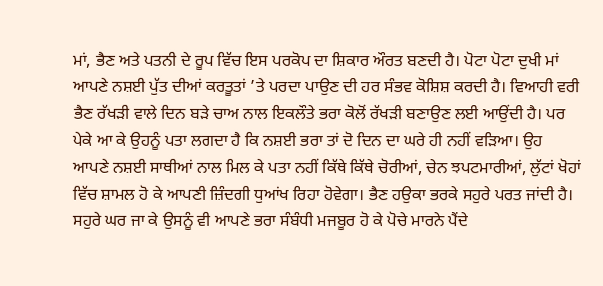ਮਾਂ, ਭੈਣ ਅਤੇ ਪਤਨੀ ਦੇ ਰੂਪ ਵਿੱਚ ਇਸ ਪਰਕੋਪ ਦਾ ਸ਼ਿਕਾਰ ਔਰਤ ਬਣਦੀ ਹੈ। ਪੋਟਾ ਪੋਟਾ ਦੁਖੀ ਮਾਂ ਆਪਣੇ ਨਸ਼ਈ ਪੁੱਤ ਦੀਆਂ ਕਰਤੂਤਾਂ ’ਤੇ ਪਰਦਾ ਪਾਉਣ ਦੀ ਹਰ ਸੰਭਵ ਕੋਸ਼ਿਸ਼ ਕਰਦੀ ਹੈ। ਵਿਆਹੀ ਵਰੀ ਭੈਣ ਰੱਖੜੀ ਵਾਲੇ ਦਿਨ ਬੜੇ ਚਾਅ ਨਾਲ ਇਕਲੌਤੇ ਭਰਾ ਕੋਲੋਂ ਰੱਖੜੀ ਬਣਾਉਣ ਲਈ ਆਉਂਦੀ ਹੈ। ਪਰ ਪੇਕੇ ਆ ਕੇ ਉਹਨੂੰ ਪਤਾ ਲਗਦਾ ਹੈ ਕਿ ਨਸ਼ਈ ਭਰਾ ਤਾਂ ਦੋ ਦਿਨ ਦਾ ਘਰੇ ਹੀ ਨਹੀਂ ਵੜਿਆ। ਉਹ ਆਪਣੇ ਨਸ਼ਈ ਸਾਥੀਆਂ ਨਾਲ ਮਿਲ ਕੇ ਪਤਾ ਨਹੀਂ ਕਿੱਥੇ ਕਿੱਥੇ ਚੋਰੀਆਂ, ਚੇਨ ਝਪਟਮਾਰੀਆਂ, ਲੁੱਟਾਂ ਖੋਹਾਂ ਵਿੱਚ ਸ਼ਾਮਲ ਹੋ ਕੇ ਆਪਣੀ ਜ਼ਿੰਦਗੀ ਧੁਆਂਖ ਰਿਹਾ ਹੋਵੇਗਾ। ਭੈਣ ਹਉਕਾ ਭਰਕੇ ਸਹੁਰੇ ਪਰਤ ਜਾਂਦੀ ਹੈ। ਸਹੁਰੇ ਘਰ ਜਾ ਕੇ ਉਸਨੂੰ ਵੀ ਆਪਣੇ ਭਰਾ ਸੰਬੰਧੀ ਮਜਬੂਰ ਹੋ ਕੇ ਪੋਚੇ ਮਾਰਨੇ ਪੈਂਦੇ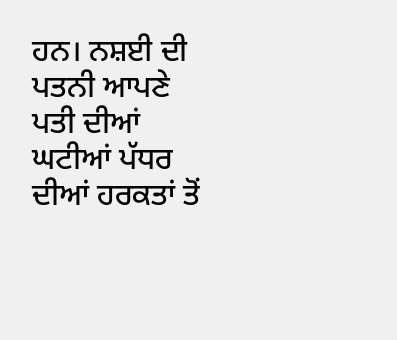ਹਨ। ਨਸ਼ਈ ਦੀ ਪਤਨੀ ਆਪਣੇ ਪਤੀ ਦੀਆਂ ਘਟੀਆਂ ਪੱਧਰ ਦੀਆਂ ਹਰਕਤਾਂ ਤੋਂ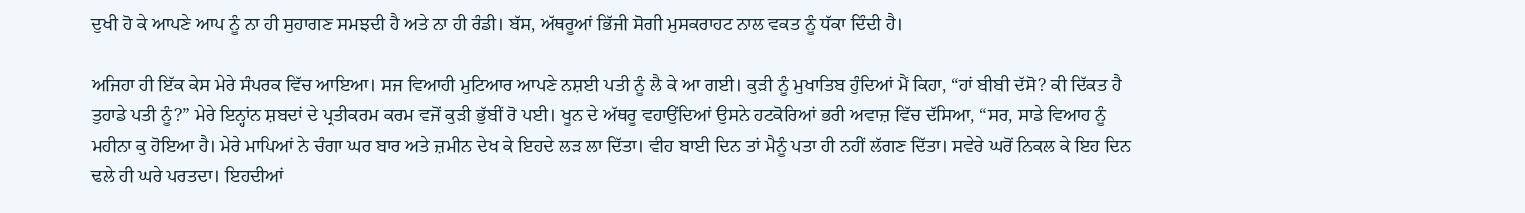ਦੁਖੀ ਹੋ ਕੇ ਆਪਣੇ ਆਪ ਨੂੰ ਨਾ ਹੀ ਸੁਹਾਗਣ ਸਮਝਦੀ ਹੈ ਅਤੇ ਨਾ ਹੀ ਰੰਡੀ। ਬੱਸ, ਅੱਥਰੂਆਂ ਭਿੱਜੀ ਸੋਗੀ ਮੁਸਕਰਾਹਟ ਨਾਲ ਵਕਤ ਨੂੰ ਧੱਕਾ ਦਿੰਦੀ ਹੈ।

ਅਜਿਹਾ ਹੀ ਇੱਕ ਕੇਸ ਮੇਰੇ ਸੰਪਰਕ ਵਿੱਚ ਆਇਆ। ਸਜ ਵਿਆਹੀ ਮੁਟਿਆਰ ਆਪਣੇ ਨਸ਼ਈ ਪਤੀ ਨੂੰ ਲੈ ਕੇ ਆ ਗਈ। ਕੁੜੀ ਨੂੰ ਮੁਖਾਤਿਬ ਹੁੰਦਿਆਂ ਮੈਂ ਕਿਹਾ, “ਹਾਂ ਬੀਬੀ ਦੱਸੋ? ਕੀ ਦਿੱਕਤ ਹੈ ਤੁਹਾਡੇ ਪਤੀ ਨੂੰ?” ਮੇਰੇ ਇਨ੍ਹਾਂਨ ਸ਼ਬਦਾਂ ਦੇ ਪ੍ਰਤੀਕਰਮ ਕਰਮ ਵਜੋਂ ਕੁੜੀ ਭੁੱਬੀਂ ਰੋ ਪਈ। ਖੂਨ ਦੇ ਅੱਥਰੂ ਵਹਾਉਂਦਿਆਂ ਉਸਨੇ ਹਟਕੋਰਿਆਂ ਭਰੀ ਅਵਾਜ਼ ਵਿੱਚ ਦੱਸਿਆ, “ਸਰ, ਸਾਡੇ ਵਿਆਹ ਨੂੰ ਮਹੀਨਾ ਕੁ ਹੋਇਆ ਹੈ। ਮੇਰੇ ਮਾਪਿਆਂ ਨੇ ਚੰਗਾ ਘਰ ਬਾਰ ਅਤੇ ਜ਼ਮੀਨ ਦੇਖ ਕੇ ਇਹਦੇ ਲੜ ਲਾ ਦਿੱਤਾ। ਵੀਹ ਬਾਈ ਦਿਨ ਤਾਂ ਮੈਨੂੰ ਪਤਾ ਹੀ ਨਹੀਂ ਲੱਗਣ ਦਿੱਤਾ। ਸਵੇਰੇ ਘਰੋਂ ਨਿਕਲ ਕੇ ਇਹ ਦਿਨ ਢਲੇ ਹੀ ਘਰੇ ਪਰਤਦਾ। ਇਹਦੀਆਂ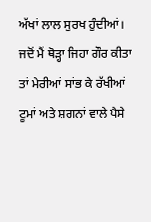ਅੱਖਾਂ ਲਾਲ ਸੁਰਖ ਹੁੰਦੀਆਂ। ਜਦੋਂ ਮੈਂ ਥੋੜ੍ਹਾ ਜਿਹਾ ਗੌਰ ਕੀਤਾ ਤਾਂ ਮੇਰੀਆਂ ਸਾਂਭ ਕੇ ਰੱਖੀਆਂ ਟੂਮਾਂ ਅਤੇ ਸ਼ਗਨਾਂ ਵਾਲੇ ਪੈਸੇ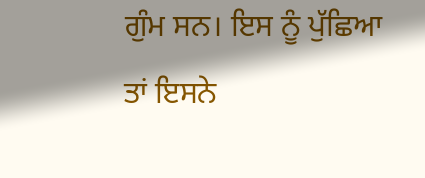ਗੁੰਮ ਸਨ। ਇਸ ਨੂੰ ਪੁੱਛਿਆ ਤਾਂ ਇਸਨੇ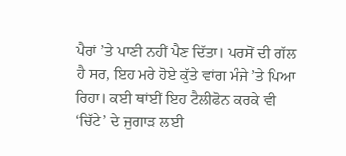ਪੈਰਾਂ ’ਤੇ ਪਾਣੀ ਨਹੀਂ ਪੈਣ ਦਿੱਤਾ। ਪਰਸੋਂ ਦੀ ਗੱਲ ਹੈ ਸਰ, ਇਹ ਮਰੇ ਹੋਏ ਕੁੱਤੇ ਵਾਂਗ ਮੰਜੇ ’ਤੇ ਪਿਆ ਰਿਹਾ। ਕਈ ਥਾਂਈਂ ਇਹ ਟੈਲੀਫੋਨ ਕਰਕੇ ਵੀ ‘ਚਿੱਟੇ’ ਦੇ ਜੁਗਾੜ ਲਈ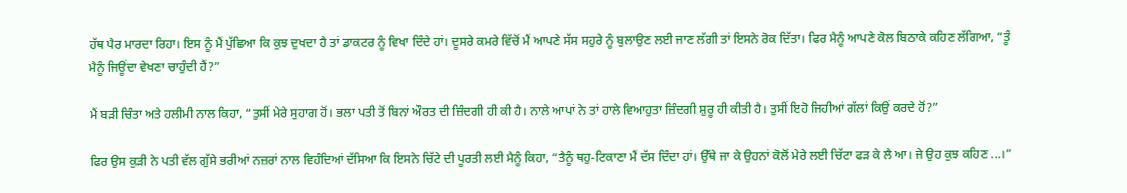ਹੱਥ ਪੈਰ ਮਾਰਦਾ ਰਿਹਾ। ਇਸ ਨੂੰ ਮੈਂ ਪੁੱਛਿਆ ਕਿ ਕੁਝ ਦੁਖਦਾ ਹੈ ਤਾਂ ਡਾਕਟਰ ਨੂੰ ਵਿਖਾ ਦਿੰਦੇ ਹਾਂ। ਦੂਸਰੇ ਕਮਰੇ ਵਿੱਚੋਂ ਮੈਂ ਆਪਣੇ ਸੱਸ ਸਹੁਰੇ ਨੂੰ ਬੁਲਾਉਣ ਲਈ ਜਾਣ ਲੱਗੀ ਤਾਂ ਇਸਨੇ ਰੋਕ ਦਿੱਤਾ। ਫਿਰ ਮੈਨੂੰ ਆਪਣੇ ਕੋਲ ਬਿਠਾਕੇ ਕਹਿਣ ਲੱਗਿਆ, “ਤੂੰ ਮੈਨੂੰ ਜਿਊਂਦਾ ਵੇਖਣਾ ਚਾਹੁੰਦੀ ਹੈਂ?”

ਮੈਂ ਬੜੀ ਚਿੰਤਾ ਅਤੇ ਹਲੀਮੀ ਨਾਲ ਕਿਹਾ, “ਤੁਸੀਂ ਮੇਰੇ ਸੁਹਾਗ ਹੋਂ। ਭਲਾ ਪਤੀ ਤੋਂ ਬਿਨਾਂ ਔਰਤ ਦੀ ਜ਼ਿੰਦਗੀ ਹੀ ਕੀ ਹੈ। ਨਾਲੇ ਆਪਾਂ ਨੇ ਤਾਂ ਹਾਲੇ ਵਿਆਹੁਤਾ ਜ਼ਿੰਦਗੀ ਸ਼ੁਰੂ ਹੀ ਕੀਤੀ ਹੈ। ਤੁਸੀਂ ਇਹੋ ਜਿਹੀਆਂ ਗੱਲਾਂ ਕਿਉਂ ਕਰਦੇ ਹੋਂ?”

ਫਿਰ ਉਸ ਕੁੜੀ ਨੇ ਪਤੀ ਵੱਲ ਗੁੱਸੇ ਭਰੀਆਂ ਨਜ਼ਰਾਂ ਨਾਲ ਵਿਹੰਦਿਆਂ ਦੱਸਿਆ ਕਿ ਇਸਨੇ ਚਿੱਟੇ ਦੀ ਪੂਰਤੀ ਲਈ ਮੈਨੂੰ ਕਿਹਾ, “ਤੈਨੂੰ ਥਹੁ-ਟਿਕਾਣਾ ਮੈਂ ਦੱਸ ਦਿੰਦਾ ਹਾਂ। ਉੱਥੇ ਜਾ ਕੇ ਉਹਨਾਂ ਕੋਲੋਂ ਮੇਰੇ ਲਈ ਚਿੱਟਾ ਫੜ ਕੇ ਲੈ ਆ। ਜੇ ਉਹ ਕੁਝ ਕਹਿਣ ...।”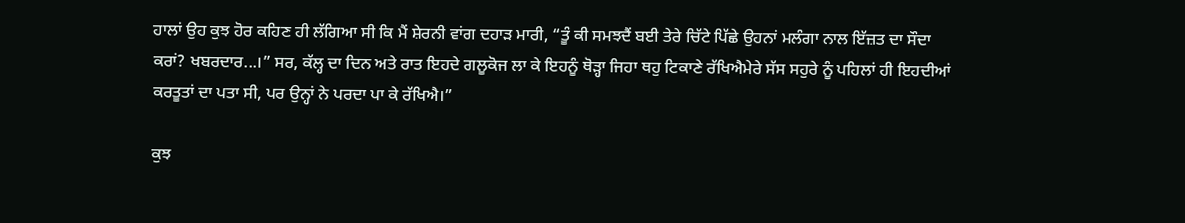ਹਾਲਾਂ ਉਹ ਕੁਝ ਹੋਰ ਕਹਿਣ ਹੀ ਲੱਗਿਆ ਸੀ ਕਿ ਮੈਂ ਸ਼ੇਰਨੀ ਵਾਂਗ ਦਹਾੜ ਮਾਰੀ, “ਤੂੰ ਕੀ ਸਮਝਦੈਂ ਬਈ ਤੇਰੇ ਚਿੱਟੇ ਪਿੱਛੇ ਉਹਨਾਂ ਮਲੰਗਾ ਨਾਲ ਇੱਜ਼ਤ ਦਾ ਸੌਦਾ ਕਰਾਂ? ਖਬਰਦਾਰ...।” ਸਰ, ਕੱਲ੍ਹ ਦਾ ਦਿਨ ਅਤੇ ਰਾਤ ਇਹਦੇ ਗਲੂਕੋਜ ਲਾ ਕੇ ਇਹਨੂੰ ਥੋੜ੍ਹਾ ਜਿਹਾ ਥਹੁ ਟਿਕਾਣੇ ਰੱਖਿਐਮੇਰੇ ਸੱਸ ਸਹੁਰੇ ਨੂੰ ਪਹਿਲਾਂ ਹੀ ਇਹਦੀਆਂ ਕਰਤੂਤਾਂ ਦਾ ਪਤਾ ਸੀ, ਪਰ ਉਨ੍ਹਾਂ ਨੇ ਪਰਦਾ ਪਾ ਕੇ ਰੱਖਿਐ।”

ਕੁਝ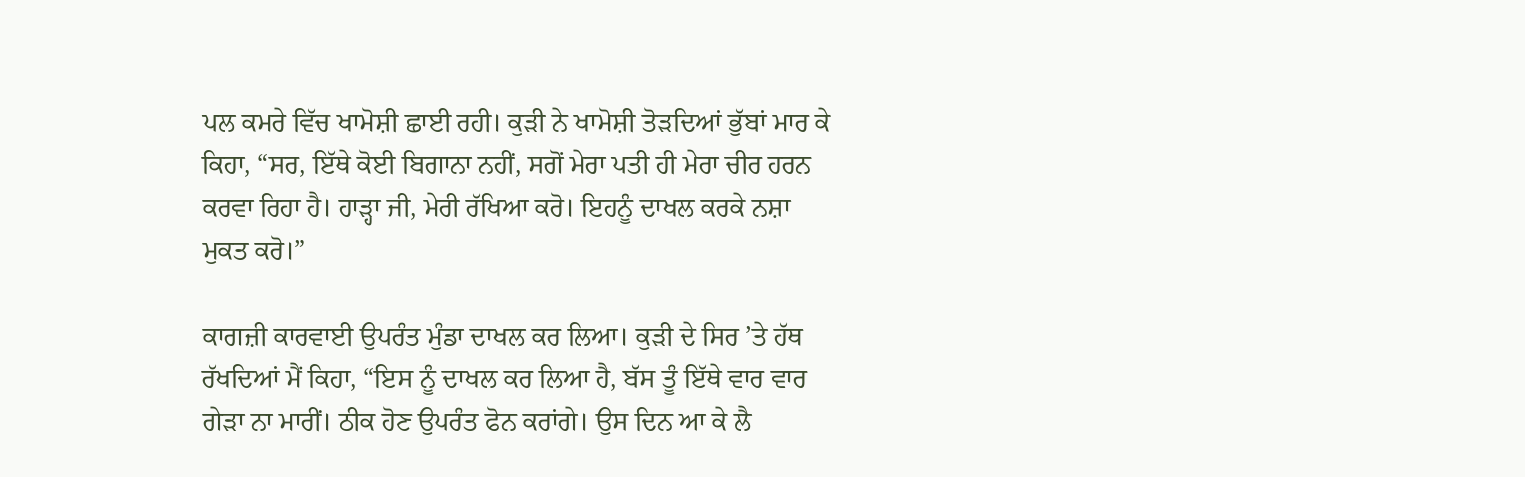ਪਲ ਕਮਰੇ ਵਿੱਚ ਖਾਮੋਸ਼ੀ ਛਾਈ ਰਹੀ। ਕੁੜੀ ਨੇ ਖਾਮੋਸ਼ੀ ਤੋੜਦਿਆਂ ਭੁੱਬਾਂ ਮਾਰ ਕੇ ਕਿਹਾ, “ਸਰ, ਇੱਥੇ ਕੋਈ ਬਿਗਾਨਾ ਨਹੀਂ, ਸਗੋਂ ਮੇਰਾ ਪਤੀ ਹੀ ਮੇਰਾ ਚੀਰ ਹਰਨ ਕਰਵਾ ਰਿਹਾ ਹੈ। ਹਾੜ੍ਹਾ ਜੀ, ਮੇਰੀ ਰੱਖਿਆ ਕਰੋ। ਇਹਨੂੰ ਦਾਖਲ ਕਰਕੇ ਨਸ਼ਾ ਮੁਕਤ ਕਰੋ।”

ਕਾਗਜ਼ੀ ਕਾਰਵਾਈ ਉਪਰੰਤ ਮੁੰਡਾ ਦਾਖਲ ਕਰ ਲਿਆ। ਕੁੜੀ ਦੇ ਸਿਰ ’ਤੇ ਹੱਥ ਰੱਖਦਿਆਂ ਮੈਂ ਕਿਹਾ, “ਇਸ ਨੂੰ ਦਾਖਲ ਕਰ ਲਿਆ ਹੈ, ਬੱਸ ਤੂੰ ਇੱਥੇ ਵਾਰ ਵਾਰ ਗੇੜਾ ਨਾ ਮਾਰੀਂ। ਠੀਕ ਹੋਣ ਉਪਰੰਤ ਫੋਨ ਕਰਾਂਗੇ। ਉਸ ਦਿਨ ਆ ਕੇ ਲੈ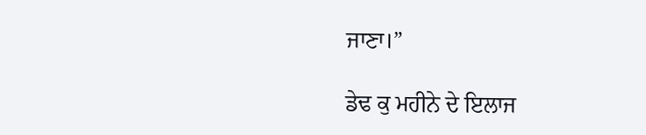ਜਾਣਾ।”

ਡੇਢ ਕੁ ਮਹੀਨੇ ਦੇ ਇਲਾਜ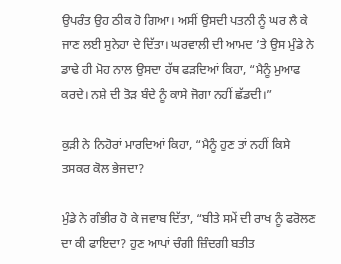ਉਪਰੰਤ ਉਹ ਠੀਕ ਹੋ ਗਿਆ। ਅਸੀਂ ਉਸਦੀ ਪਤਨੀ ਨੂੰ ਘਰ ਲੈ ਕੇ ਜਾਣ ਲਈ ਸੁਨੇਹਾ ਦੇ ਦਿੱਤਾ। ਘਰਵਾਲੀ ਦੀ ਆਮਦ ’ਤੇ ਉਸ ਮੁੰਡੇ ਨੇ ਡਾਢੇ ਹੀ ਮੋਹ ਨਾਲ ਉਸਦਾ ਹੱਥ ਫੜਦਿਆਂ ਕਿਹਾ, “ਮੈਨੂੰ ਮੁਆਫ ਕਰਦੇ। ਨਸ਼ੇ ਦੀ ਤੋੜ ਬੰਦੇ ਨੂੰ ਕਾਸੇ ਜੋਗਾ ਨਹੀਂ ਛੱਡਦੀ।”

ਕੁੜੀ ਨੇ ਨਿਹੋਰਾਂ ਮਾਰਦਿਆਂ ਕਿਹਾ, “ਮੈਨੂੰ ਹੁਣ ਤਾਂ ਨਹੀਂ ਕਿਸੇ ਤਸਕਰ ਕੋਲ ਭੇਜਦਾ?

ਮੁੰਡੇ ਨੇ ਗੰਭੀਰ ਹੋ ਕੇ ਜਵਾਬ ਦਿੱਤਾ, “ਬੀਤੇ ਸਮੇਂ ਦੀ ਰਾਖ ਨੂੰ ਫਰੋਲਣ ਦਾ ਕੀ ਫਾਇਦਾ? ਹੁਣ ਆਪਾਂ ਚੰਗੀ ਜ਼ਿੰਦਗੀ ਬਤੀਤ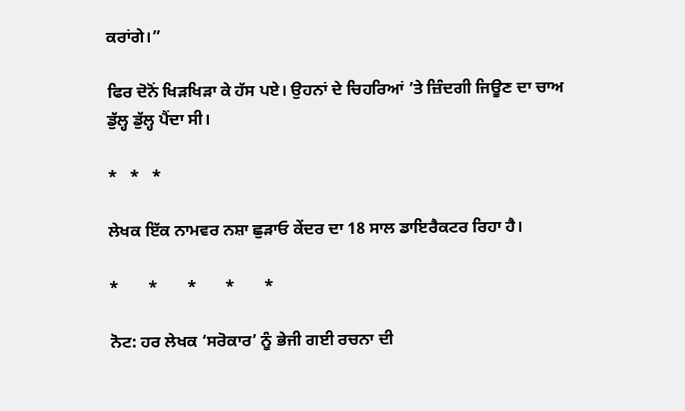ਕਰਾਂਗੇ।”

ਫਿਰ ਦੋਨੋਂ ਖਿੜਖਿੜਾ ਕੇ ਹੱਸ ਪਏ। ਉਹਨਾਂ ਦੇ ਚਿਹਰਿਆਂ ’ਤੇ ਜ਼ਿੰਦਗੀ ਜਿਊਣ ਦਾ ਚਾਅ ਡੁੱਲ੍ਹ ਡੁੱਲ੍ਹ ਪੈਂਦਾ ਸੀ।

*   *   *

ਲੇਖਕ ਇੱਕ ਨਾਮਵਰ ਨਸ਼ਾ ਛੁੜਾਓ ਕੇਂਦਰ ਦਾ 18 ਸਾਲ ਡਾਇਰੈਕਟਰ ਰਿਹਾ ਹੈ।

*       *       *       *       *

ਨੋਟ: ਹਰ ਲੇਖਕ ‘ਸਰੋਕਾਰ’ ਨੂੰ ਭੇਜੀ ਗਈ ਰਚਨਾ ਦੀ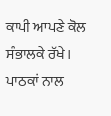ਕਾਪੀ ਆਪਣੇ ਕੋਲ ਸੰਭਾਲਕੇ ਰੱਖੇ।
ਪਾਠਕਾਂ ਨਾਲ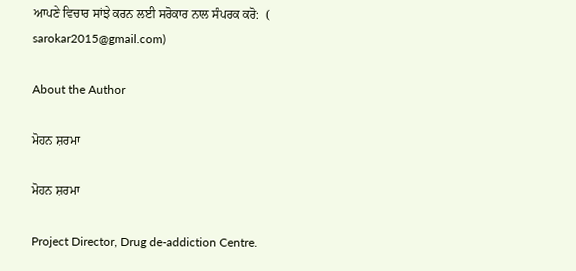ਆਪਣੇ ਵਿਚਾਰ ਸਾਂਝੇ ਕਰਨ ਲਈ ਸਰੋਕਾਰ ਨਾਲ ਸੰਪਰਕ ਕਰੋ:  (
sarokar2015@gmail.com)

About the Author

ਮੋਹਨ ਸ਼ਰਮਾ

ਮੋਹਨ ਸ਼ਰਮਾ

Project Director, Drug de-addiction Centre.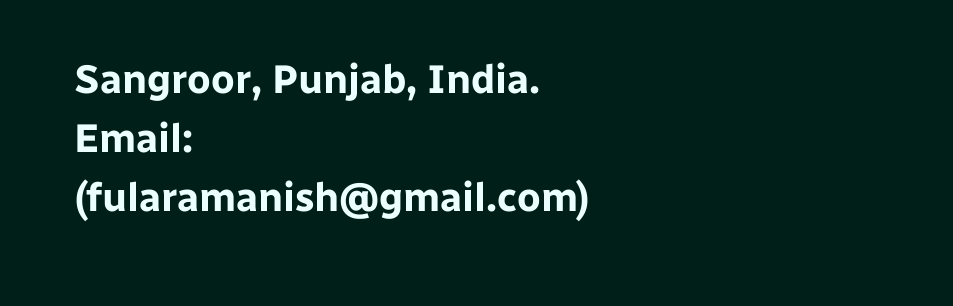Sangroor, Punjab, India.
Email: (fularamanish@gmail.com)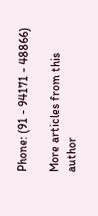Phone: (91 - 94171 - 48866)

More articles from this author